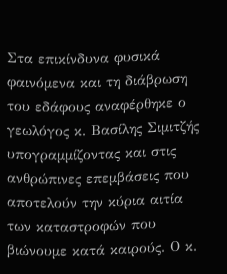Στα επικίνδυνα φυσικά φαινόμενα και τη διάβρωση του εδάφους αναφέρθηκε ο γεωλόγος κ. Βασίλης Σιμιτζής υπογραμμίζοντας και στις ανθρώπινες επεμβάσεις που αποτελούν την κύρια αιτία των καταστροφών που βιώνουμε κατά καιρούς. Ο κ.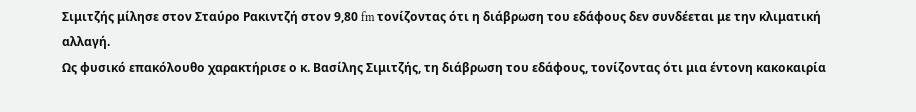Σιμιτζής μίλησε στον Σταύρο Ρακιντζή στον 9,80 fm τονίζοντας ότι η διάβρωση του εδάφους δεν συνδέεται με την κλιματική αλλαγή.
Ως φυσικό επακόλουθο χαρακτήρισε ο κ. Βασίλης Σιμιτζής, τη διάβρωση του εδάφους, τονίζοντας ότι μια έντονη κακοκαιρία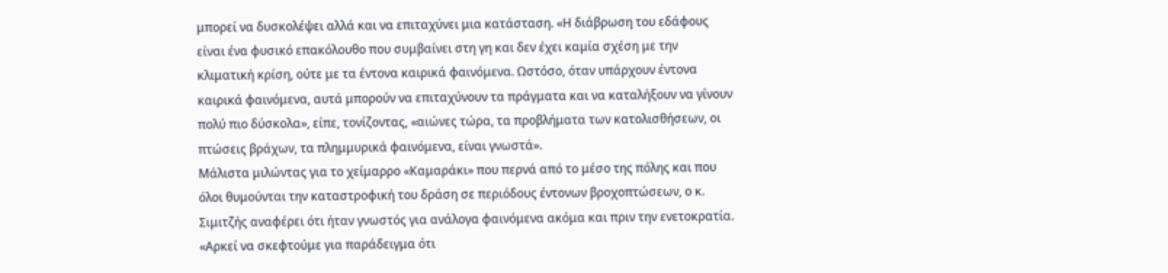μπορεί να δυσκολέψει αλλά και να επιταχύνει μια κατάσταση. «Η διάβρωση του εδάφους είναι ένα φυσικό επακόλουθο που συμβαίνει στη γη και δεν έχει καμία σχέση με την κλιματική κρίση, ούτε με τα έντονα καιρικά φαινόμενα. Ωστόσο, όταν υπάρχουν έντονα καιρικά φαινόμενα, αυτά μπορούν να επιταχύνουν τα πράγματα και να καταλήξουν να γίνουν πολύ πιο δύσκολα», είπε, τονίζοντας, «αιώνες τώρα, τα προβλήματα των κατολισθήσεων, οι πτώσεις βράχων, τα πλημμυρικά φαινόμενα, είναι γνωστά».
Μάλιστα μιλώντας για το χείμαρρο «Καμαράκι» που περνά από το μέσο της πόλης και που όλοι θυμούνται την καταστροφική του δράση σε περιόδους έντονων βροχοπτώσεων, ο κ. Σιμιτζής αναφέρει ότι ήταν γνωστός για ανάλογα φαινόμενα ακόμα και πριν την ενετοκρατία. «Αρκεί να σκεφτούμε για παράδειγμα ότι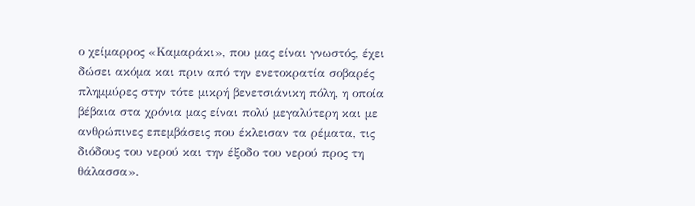ο χείμαρρος «Καμαράκι», που μας είναι γνωστός, έχει δώσει ακόμα και πριν από την ενετοκρατία σοβαρές πλημμύρες στην τότε μικρή βενετσιάνικη πόλη, η οποία βέβαια στα χρόνια μας είναι πολύ μεγαλύτερη και με ανθρώπινες επεμβάσεις που έκλεισαν τα ρέματα, τις διόδους του νερού και την έξοδο του νερού προς τη θάλασσα».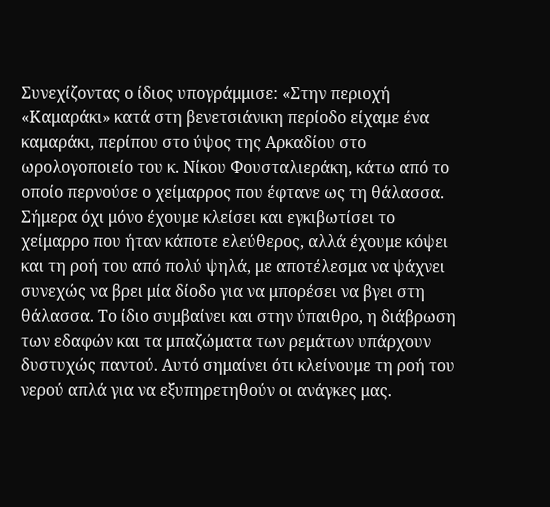Συνεχίζοντας ο ίδιος υπογράμμισε: «Στην περιοχή «Καμαράκι» κατά στη βενετσιάνικη περίοδο είχαμε ένα καμαράκι, περίπου στο ύψος της Αρκαδίου στο ωρολογοποιείο του κ. Νίκου Φουσταλιεράκη, κάτω από το οποίο περνούσε ο χείμαρρος που έφτανε ως τη θάλασσα. Σήμερα όχι μόνο έχουμε κλείσει και εγκιβωτίσει το χείμαρρο που ήταν κάποτε ελεύθερος, αλλά έχουμε κόψει και τη ροή του από πολύ ψηλά, με αποτέλεσμα να ψάχνει συνεχώς να βρει μία δίοδο για να μπορέσει να βγει στη θάλασσα. Το ίδιο συμβαίνει και στην ύπαιθρο, η διάβρωση των εδαφών και τα μπαζώματα των ρεμάτων υπάρχουν δυστυχώς παντού. Αυτό σημαίνει ότι κλείνουμε τη ροή του νερού απλά για να εξυπηρετηθούν οι ανάγκες μας.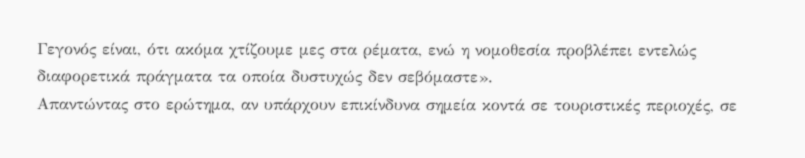Γεγονός είναι, ότι ακόμα χτίζουμε μες στα ρέματα, ενώ η νομοθεσία προβλέπει εντελώς διαφορετικά πράγματα τα οποία δυστυχώς δεν σεβόμαστε».
Απαντώντας στο ερώτημα, αν υπάρχουν επικίνδυνα σημεία κοντά σε τουριστικές περιοχές, σε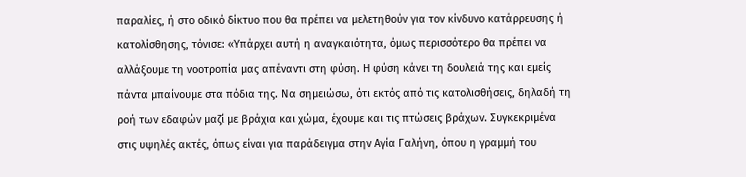παραλίες, ή στο οδικό δίκτυο που θα πρέπει να μελετηθούν για τον κίνδυνο κατάρρευσης ή κατολίσθησης, τόνισε: «Υπάρχει αυτή η αναγκαιότητα, όμως περισσότερο θα πρέπει να αλλάξουμε τη νοοτροπία μας απέναντι στη φύση. Η φύση κάνει τη δουλειά της και εμείς πάντα μπαίνουμε στα πόδια της. Να σημειώσω, ότι εκτός από τις κατολισθήσεις, δηλαδή τη ροή των εδαφών μαζί με βράχια και χώμα, έχουμε και τις πτώσεις βράχων. Συγκεκριμένα στις υψηλές ακτές, όπως είναι για παράδειγμα στην Αγία Γαλήνη, όπου η γραμμή του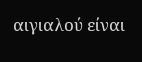αιγιαλού είναι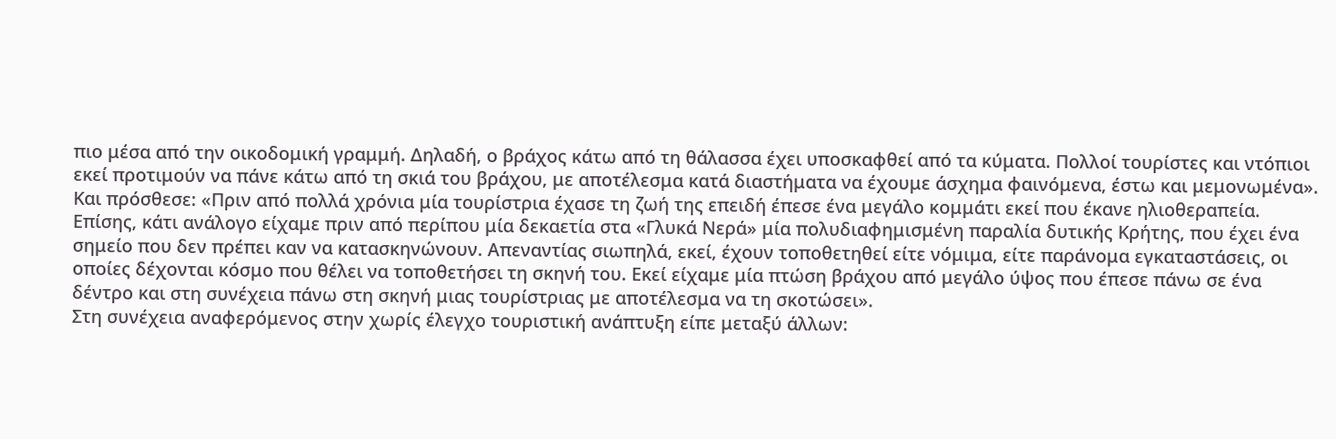πιο μέσα από την οικοδομική γραμμή. Δηλαδή, ο βράχος κάτω από τη θάλασσα έχει υποσκαφθεί από τα κύματα. Πολλοί τουρίστες και ντόπιοι εκεί προτιμούν να πάνε κάτω από τη σκιά του βράχου, με αποτέλεσμα κατά διαστήματα να έχουμε άσχημα φαινόμενα, έστω και μεμονωμένα».
Και πρόσθεσε: «Πριν από πολλά χρόνια μία τουρίστρια έχασε τη ζωή της επειδή έπεσε ένα μεγάλο κομμάτι εκεί που έκανε ηλιοθεραπεία. Επίσης, κάτι ανάλογο είχαμε πριν από περίπου μία δεκαετία στα «Γλυκά Νερά» μία πολυδιαφημισμένη παραλία δυτικής Κρήτης, που έχει ένα σημείο που δεν πρέπει καν να κατασκηνώνουν. Απεναντίας σιωπηλά, εκεί, έχουν τοποθετηθεί είτε νόμιμα, είτε παράνομα εγκαταστάσεις, οι οποίες δέχονται κόσμο που θέλει να τοποθετήσει τη σκηνή του. Εκεί είχαμε μία πτώση βράχου από μεγάλο ύψος που έπεσε πάνω σε ένα δέντρο και στη συνέχεια πάνω στη σκηνή μιας τουρίστριας με αποτέλεσμα να τη σκοτώσει».
Στη συνέχεια αναφερόμενος στην χωρίς έλεγχο τουριστική ανάπτυξη είπε μεταξύ άλλων: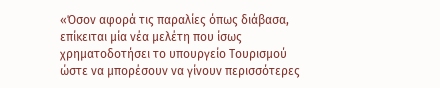«Όσον αφορά τις παραλίες όπως διάβασα, επίκειται μία νέα μελέτη που ίσως χρηματοδοτήσει το υπουργείο Τουρισμού ώστε να μπορέσουν να γίνουν περισσότερες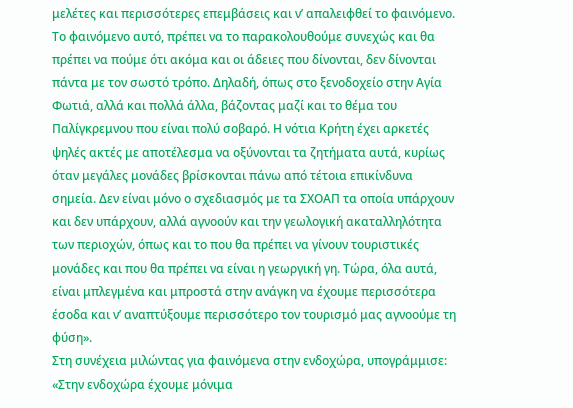μελέτες και περισσότερες επεμβάσεις και ν’ απαλειφθεί το φαινόμενο. Το φαινόμενο αυτό, πρέπει να το παρακολουθούμε συνεχώς και θα πρέπει να πούμε ότι ακόμα και οι άδειες που δίνονται, δεν δίνονται πάντα με τον σωστό τρόπο. Δηλαδή, όπως στο ξενοδοχείο στην Αγία Φωτιά, αλλά και πολλά άλλα, βάζοντας μαζί και το θέμα του Παλίγκρεμνου που είναι πολύ σοβαρό. Η νότια Κρήτη έχει αρκετές ψηλές ακτές με αποτέλεσμα να οξύνονται τα ζητήματα αυτά, κυρίως όταν μεγάλες μονάδες βρίσκονται πάνω από τέτοια επικίνδυνα σημεία. Δεν είναι μόνο ο σχεδιασμός με τα ΣΧΟΑΠ τα οποία υπάρχουν και δεν υπάρχουν, αλλά αγνοούν και την γεωλογική ακαταλληλότητα των περιοχών, όπως και το που θα πρέπει να γίνουν τουριστικές μονάδες και που θα πρέπει να είναι η γεωργική γη. Τώρα, όλα αυτά, είναι μπλεγμένα και μπροστά στην ανάγκη να έχουμε περισσότερα έσοδα και ν’ αναπτύξουμε περισσότερο τον τουρισμό μας αγνοούμε τη φύση».
Στη συνέχεια μιλώντας για φαινόμενα στην ενδοχώρα, υπογράμμισε: «Στην ενδοχώρα έχουμε μόνιμα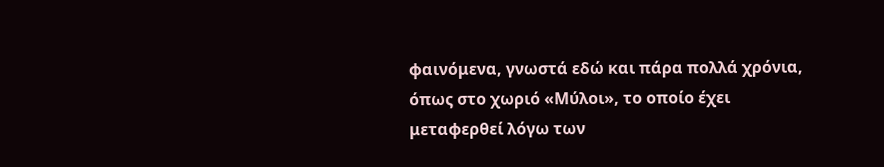φαινόμενα, γνωστά εδώ και πάρα πολλά χρόνια, όπως στο χωριό «Μύλοι», το οποίο έχει μεταφερθεί λόγω των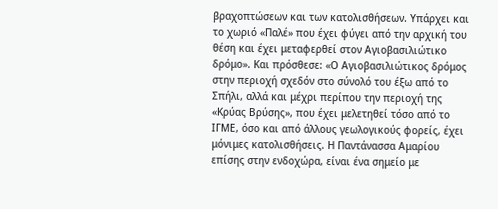βραχοπτώσεων και των κατολισθήσεων. Υπάρχει και το χωριό «Παλέ» που έχει φύγει από την αρχική του θέση και έχει μεταφερθεί στον Αγιοβασιλιώτικο δρόμο». Και πρόσθεσε: «Ο Αγιοβασιλιώτικος δρόμος στην περιοχή σχεδόν στο σύνολό του έξω από το Σπήλι, αλλά και μέχρι περίπου την περιοχή της «Κρύας Βρύσης», που έχει μελετηθεί τόσο από το ΙΓΜΕ, όσο και από άλλους γεωλογικούς φορείς, έχει μόνιμες κατολισθήσεις. Η Παντάνασσα Αμαρίου επίσης στην ενδοχώρα, είναι ένα σημείο με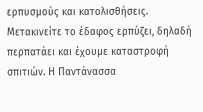ερπυσμούς και κατολισθήσεις. Μετακινείτε το έδαφος ερπύζει, δηλαδή περπατάει και έχουμε καταστροφή σπιτιών. Η Παντάνασσα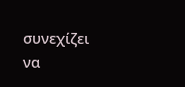συνεχίζει να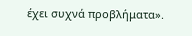έχει συχνά προβλήματα».